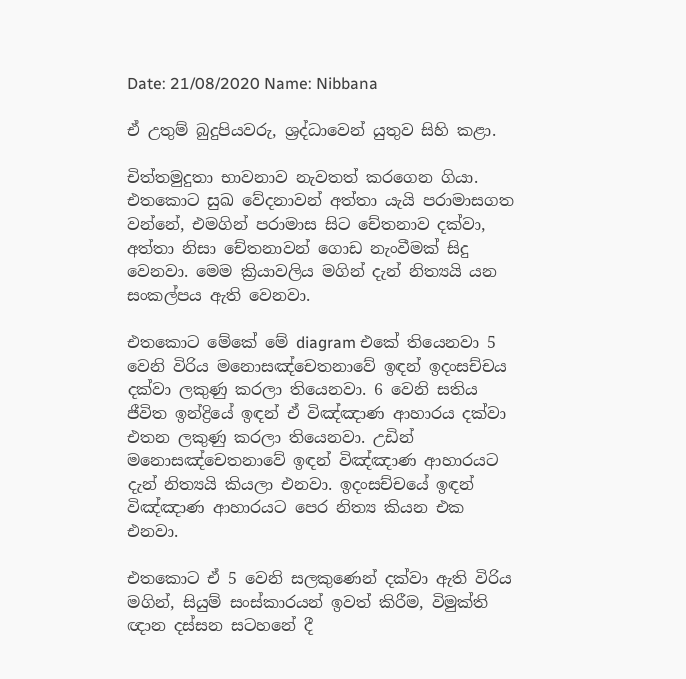Date: 21/08/2020 Name: Nibbana

ඒ උතුම් බුදුපියවරු, ශ්‍රද්ධාවෙන් යුතුව සිහි කළා.

චිත්තමුදුතා භාවනාව නැවතත් කරගෙන ගියා. එතකොට සුඛ වේදනාවන් අත්තා යැයි පරාමාසගත වන්නේ, එමගින් පරාමාස සිට චේතනාව දක්වා, අත්තා නිසා චේතනාවන් ගොඩ නැංවීමක් සිදු වෙනවා. මෙම ක්‍රියාවලිය මගින් දැන් නිත්‍යයි යන සංකල්පය ඇති වෙනවා.

එතකොට මේකේ මේ diagram එකේ තියෙනවා 5 වෙනි විරිය මනොසඤ්‌චෙතනාවේ ඉඳන් ඉදංසච්චය දක්වා ලකුණු කරලා තියෙනවා. 6 වෙනි සතිය ජීවිත ඉන්ද්‍රියේ ඉඳන් ඒ විඤ්ඤාණ ආහාරය දක්වා එතන ලකුණු කරලා තියෙනවා. උඩින් මනොසඤ්‌චෙතනාවේ ඉඳන් විඤ්ඤාණ ආහාරයට දැන් නිත්‍යයි කියලා එනවා. ඉදංසච්චයේ ඉඳන් විඤ්ඤාණ ආහාරයට පෙර නිත්‍ය කියන එක එනවා.

එතකොට ඒ 5 වෙනි සලකුණෙන් දක්වා ඇති විරිය මගින්, සියුම් සංස්කාරයන් ඉවත් කිරීම, විමුක්ති ඥාන දස්සන සටහනේ දී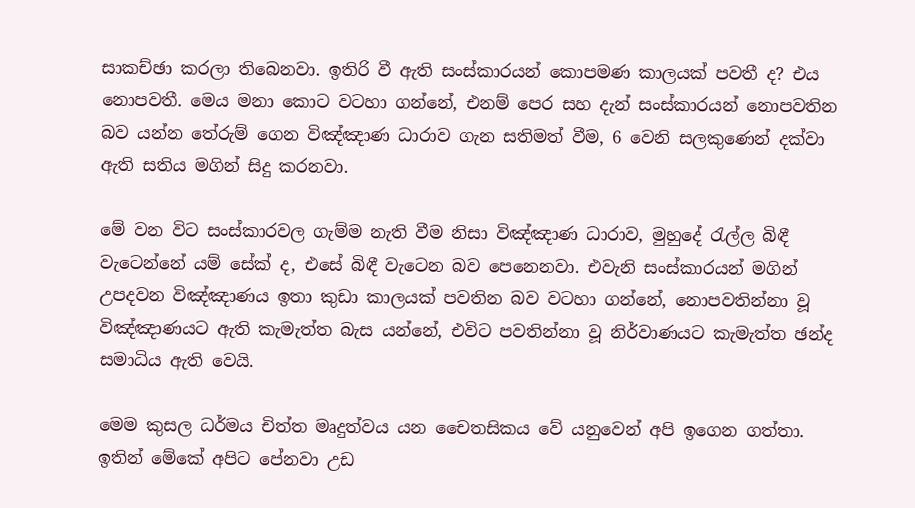සාකච්ඡා කරලා තිබෙනවා. ඉතිරි වී ඇති සංස්කාරයන් කොපමණ කාලයක් පවතී ද? එය නොපවතී. මෙය මනා කොට වටහා ගන්නේ, එනම් පෙර සහ දැන් සංස්කාරයන් නොපවතින බව යන්න තේරුම් ගෙන විඤ්ඤාණ ධාරාව ගැන සතිමත් වීම, 6 වෙනි සලකුණෙන් දක්වා ඇති සතිය මගින් සිදු කරනවා.

මේ වන විට සංස්කාරවල ගැම්ම නැති වීම නිසා විඤ්ඤාණ ධාරාව, මුහුදේ රැල්ල බිඳී වැටෙන්නේ යම් සේක් ද, එසේ බිඳී වැටෙන බව පෙනෙනවා. එවැනි සංස්කාරයන් මගින් උපදවන විඤ්ඤාණය ඉතා කුඩා කාලයක් පවතින බව වටහා ගන්නේ, නොපවතින්නා වූ විඤ්ඤාණයට ඇති කැමැත්ත බැස යන්නේ, එවිට පවතින්නා වූ නිර්වාණයට කැමැත්ත ඡන්ද සමාධිය ඇති වෙයි.

මෙම කුසල ධර්මය චිත්ත මෘදුත්වය යන චෛතසිකය වේ යනුවෙන් අපි ඉගෙන ගත්තා. ඉතින් මේකේ අපිට පේනවා උඩ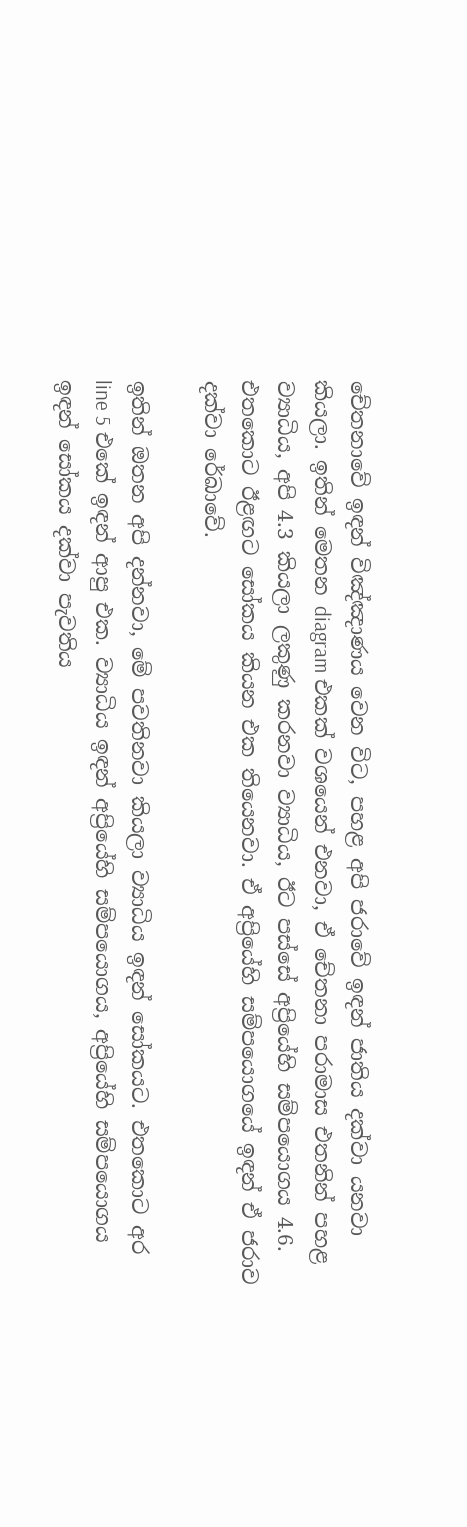චේතනාවේ ඉඳන් විඤ්ඤාණය වෙන විට, පහළ අපි ජරාවේ ඉඳන් ජාතිය දක්වා යනවා කියලා. ඉතින් මෙතන diagram එකක් වශයෙන් එනවා, ඒ චේතනා පරාමාස එතනින් පහළ ව්‍යාධිය, අපි 4.3 කියලා ලකුණු කරනවා ව්‍යාධිය, ඊට පස්සේ අප්‍රියේහි සම්පයොගය 4.6. එතකොට ඊළඟට සෝකය කියන එක තියෙනවා. ඒ අප්‍රියේහි සම්පයොගයේ ඉඳන් ඒ ජරාව දක්වා රේඛාවේ.

ඉතින් ඔතන අපි දන්නවා, මේ පවතිනවා කියලා ව්‍යාධිය ඉඳන් සෝකයට. එතකොට අර line 5 එකේ ඉඳන් ආපු එක. ව්‍යාධිය ඉඳන් අප්‍රියේහි සම්පයොගය, අප්‍රියේහි සම්පයොගය ඉඳන් සෝකය දක්වා පැවතිය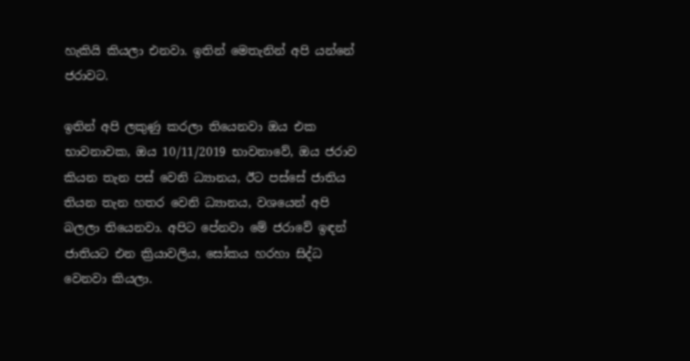හැකියි කියලා එනවා. ඉතින් මෙතැනින් අපි යන්නේ ජරාවට.

ඉතින් අපි ලකුණු කරලා තියෙනවා ඔය එක භාවනාවක, ඔය 10/11/2019 භාවනාවේ, ඔය ජරාව කියන තැන පස් වෙනි ධ්‍යානය, ඊට පස්සේ ජාතිය තියන තැන හතර වෙනි ධ්‍යානය, වශයෙන් අපි බලලා තියෙනවා. අපිට පේනවා මේ ජරාවේ ඉඳන් ජාතියට එන ක්‍රියාවලිය, සෝකය හරහා සිද්ධ වෙනවා කියලා.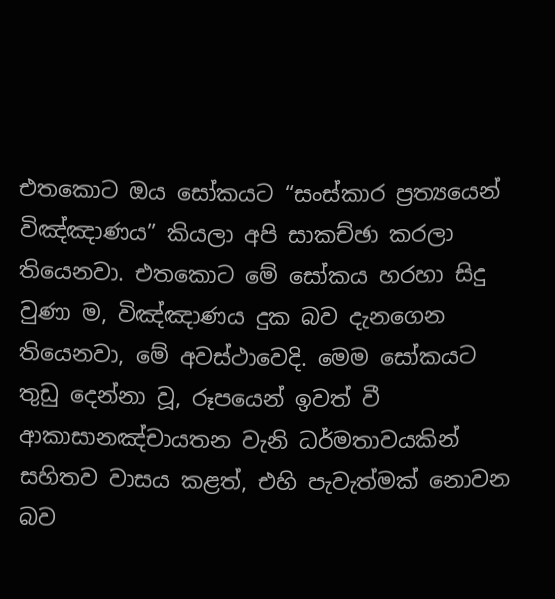එතකොට ඔය සෝකයට “සංස්කාර ප්‍රත්‍යයෙන් විඤ්ඤාණය” කියලා අපි සාකච්ඡා කරලා තියෙනවා. එතකොට මේ සෝකය හරහා සිදු වුණා ම, විඤ්ඤාණය දුක බව දැනගෙන තියෙනවා, මේ අවස්ථාවෙදි. මෙම සෝකයට තුඩු දෙන්නා වූ, රූපයෙන් ඉවත් වී ආකාසානඤ්චායතන වැනි ධර්මතාවයකින් සහිතව වාසය කළත්, එහි පැවැත්මක් නොවන බව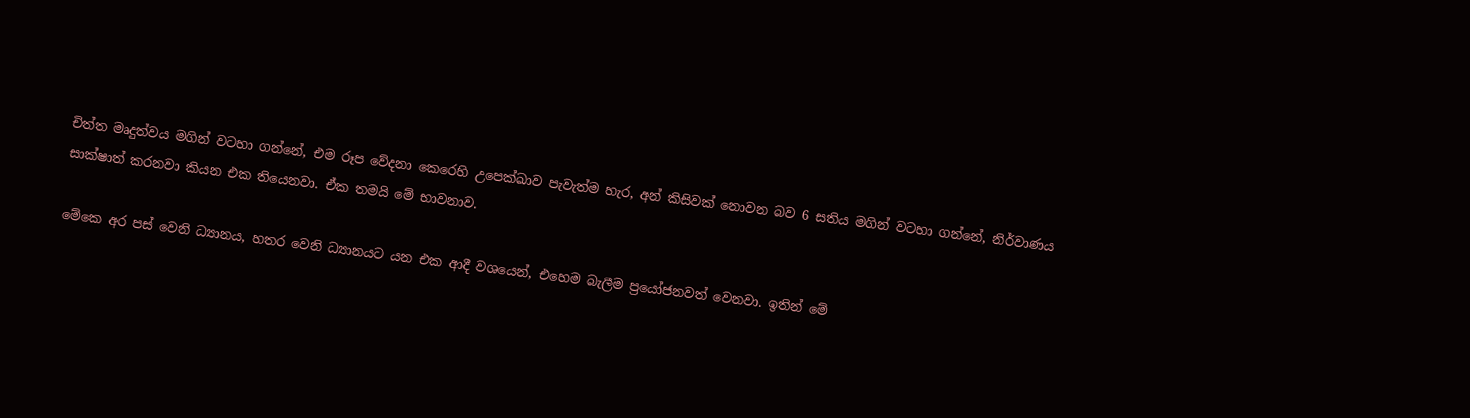චිත්ත මෘදුත්වය මගින් වටහා ගන්නේ, එම රූප වේදනා කෙරෙහි උපෙක්ඛාව පැවැත්ම හැර, අන් කිසිවක් නොවන බව 6 සතිය මගින් වටහා ගන්නේ, නිර්වාණය සාක්ෂාත් කරනවා කියන එක තියෙනවා. ඒක තමයි මේ භාවනාව.

මේකෙ අර පස් වෙනි ධ්‍යානය, හතර වෙනි ධ්‍යානයට යන එක ආදී වශයෙන්, එහෙම බැලීම ප්‍රයෝජනවත් වෙනවා. ඉතින් මේ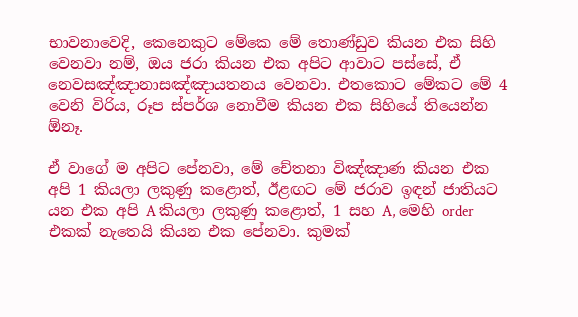භාවනාවෙදි, කෙනෙකුට මේකෙ මේ තොණ්ඩුව කියන එක සිහි වෙනවා නම්, ඔය ජරා කියන එක අපිට ආවාට පස්සේ, ඒ නෙවසඤ්ඤානාසඤ්ඤායතනය වෙනවා. එතකොට මේකට මේ 4 වෙනි විරිය, රූප ස්පර්ශ නොවීම කියන එක සිහියේ තියෙන්න ඕනෑ.

ඒ වාගේ ම අපිට පේනවා, මේ චේතනා විඤ්ඤාණ කියන එක අපි 1 කියලා ලකුණු කළොත්, ඊළඟට මේ ජරාව ඉඳන් ජාතියට යන එක අපි A කියලා ලකුණු කළොත්, 1 සහ A, මෙහි order එකක් නැතෙයි කියන එක පේනවා. කුමක්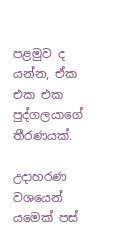පළමුව ද යන්න, ඒක එක එක පුද්ගලයාගේ තීරණයක්.

උදාහරණ වශයෙන් යමෙක් පස්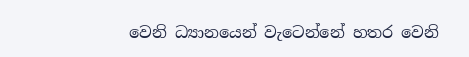වෙනි ධ්‍යානයෙන් වැටෙන්නේ හතර වෙනි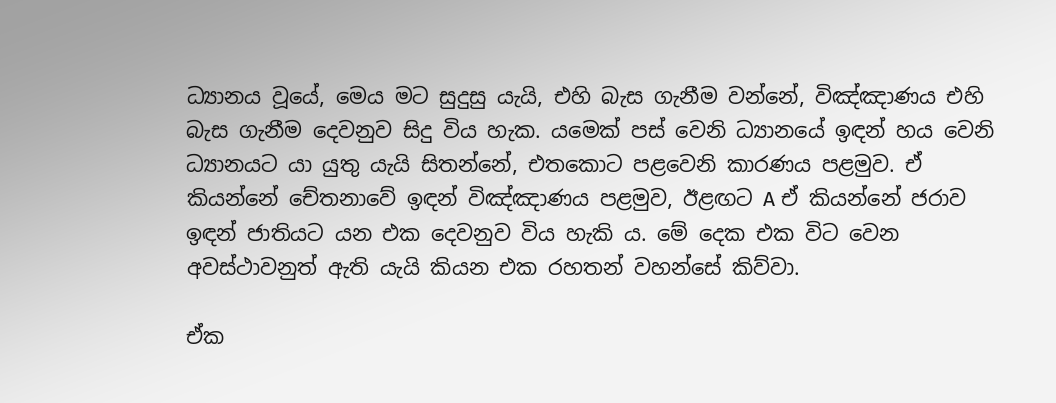ධ්‍යානය වූයේ, මෙය මට සුදුසු යැයි, එහි බැස ගැනීම වන්නේ, විඤ්ඤාණය එහි බැස ගැනීම දෙවනුව සිදු විය හැක. යමෙක් පස් වෙනි ධ්‍යානයේ ඉඳන් හය වෙනි ධ්‍යානයට යා යුතු යැයි සිතන්නේ, එතකොට පළවෙනි කාරණය පළමුව. ඒ කියන්නේ චේතනාවේ ඉඳන් විඤ්ඤාණය පළමුව, ඊළඟට A ඒ කියන්නේ ජරාව ඉඳන් ජාතියට යන එක දෙවනුව විය හැකි ය. මේ දෙක එක විට වෙන අවස්ථාවනුත් ඇති යැයි කියන එක රහතන් වහන්සේ කිව්වා.

ඒක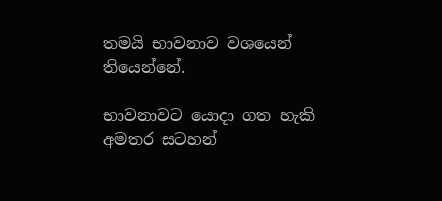තමයි භාවනාව වශයෙන් තියෙන්නේ.

භාවනාවට යොදා ගත හැකි අමතර සටහන්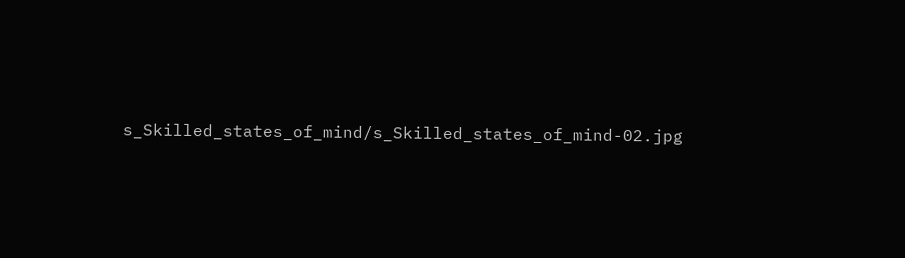s_Skilled_states_of_mind/s_Skilled_states_of_mind-02.jpg